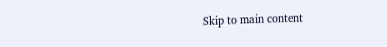Skip to main content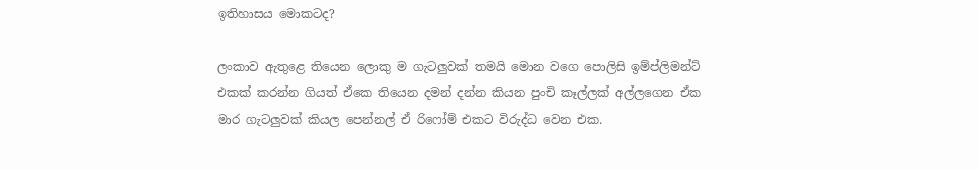ඉතිහාසය මොකටද?

ලංකාව ඇතුළෙ තියෙන ලොකු ම ගැටලුවක් තමයි මොන වගෙ පොලිසි ඉම්ප්ලිමන්ට් එකක් කරන්න ගියත් ඒකෙ තියෙන දමන් දන්න කියන පුංචි කෑල්ලක් අල්ලගෙන ඒක මාර ගැටලුවක් කියල පෙන්නල් ඒ රිෆෝම් එකට විරුද්ධ වෙන එක.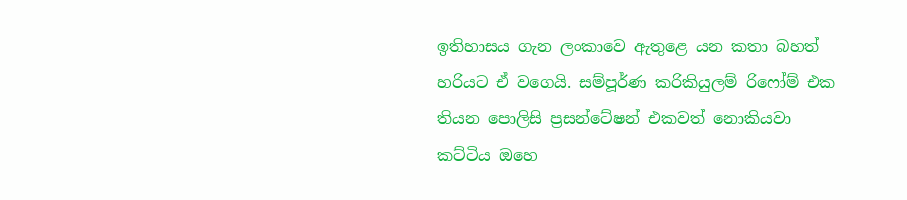ඉතිහාසය ගැන ලංකාවෙ ඇතුළෙ යන කතා බහත් හරියට ඒ වගෙයි. සම්පූර්ණ කරිකියුලම් රිෆෝම් එක තියන පොලිසි ප්‍රසන්ටේෂන් එකවත් නොකියවා කට්ටිය ඔහෙ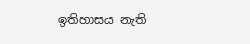ඉතිහාසය නැති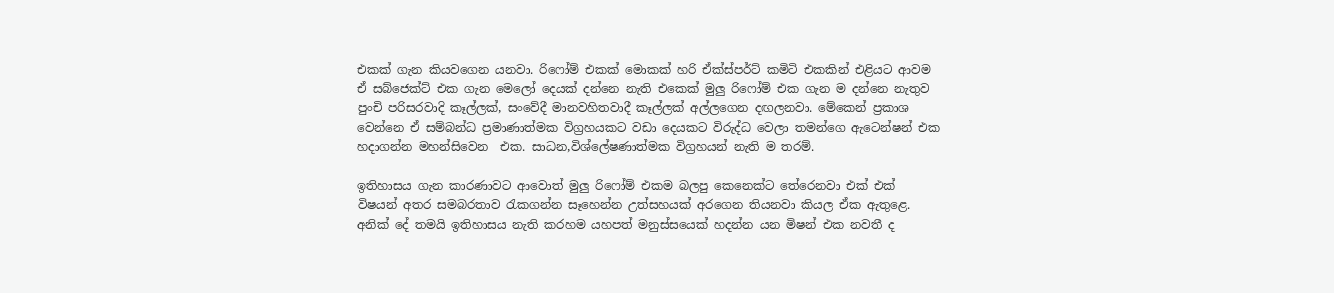එකක් ගැන කියවගෙන යනවා. රිෆෝම් එකක් මොකක් හරි ඒක්ස්පර්ට් කමිටි එකකින් එළියට ආවම ඒ සබ්ජෙක්ට් එක ගැන මෙලෝ දෙයක් දන්නෙ නැති එකෙක් මුලු රිෆෝම් එක ගැන ම දන්නෙ නැතුව පුංචි පරිසරවාදි කෑල්ලක්, සංවේදී මානවහිතවාදී කෑල්ලක් අල්ලගෙන දඟලනවා. මේකෙන් ප්‍රකාශ වෙන්නෙ ඒ සම්බන්ධ ප්‍රමාණාත්මක විග්‍රහයකට වඩා දෙයකට විරුද්ධ වෙලා තමන්ගෙ ඇටෙන්ෂන් එක හදාගන්න මහන්සිවෙන  එක. සාධන,විශ්ලේෂණාත්මක විග්‍රහයන් නැති ම තරම්.

ඉතිහාසය ගැන කාරණාවට ආවොත් මුලු රිෆෝම් එකම බලපු කෙනෙක්ට තේරෙනවා එක් එක් විෂයන් අතර සමබරතාව රැකගන්න සෑහෙන්න උත්සහයක් අරගෙන තියනවා කියල ඒක ඇතුළෙ. අනික් දේ තමයි ඉතිහාසය නැති කරහම යහපත් මනුස්සයෙක් හදන්න යන මිෂන් එක නවතී ද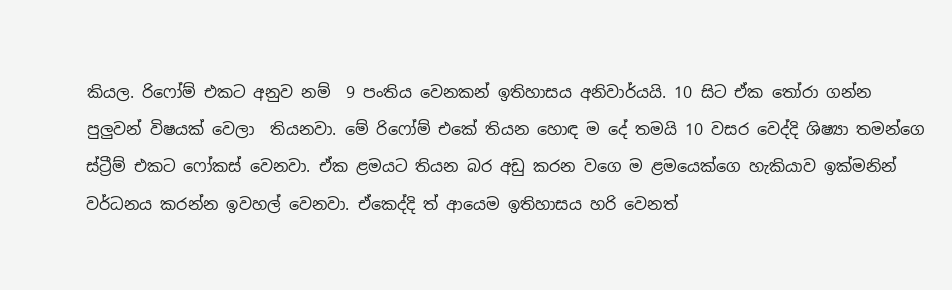කියල. රිෆෝම් එකට අනුව නම්  9 පංතිය වෙනකන් ඉතිහාසය අනිවාර්යයි. 10 සිට ඒක තෝරා ගන්න පුලුවන් විෂයක් වෙලා  තියනවා. මේ රිෆෝම් එකේ තියන හොඳ ම දේ තමයි 10 වසර වෙද්දි ශිෂ්‍යා තමන්ගෙ ස්ට්‍රීම් එකට ෆෝකස් වෙනවා. ඒක ළමයට තියන බර අඩු කරන වගෙ ම ළමයෙක්ගෙ හැකියාව ඉක්මනින් වර්ධනය කරන්න ඉවහල් වෙනවා. ඒකෙද්දි ත් ආයෙම ඉතිහාසය හරි වෙනත්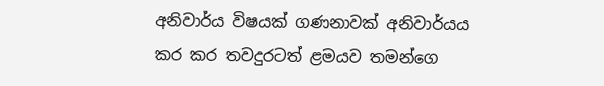අනිවාර්ය විෂයක් ගණනාවක් අනිවාර්යය කර කර තවදුරටත් ළමයව තමන්ගෙ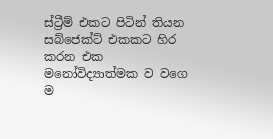ස්ට්‍රීම් එකට පිටින් තියන සබ්ජෙක්ට් එකකට හිර කරන එක මනෝවිද්‍යාත්මක ව වගෙ ම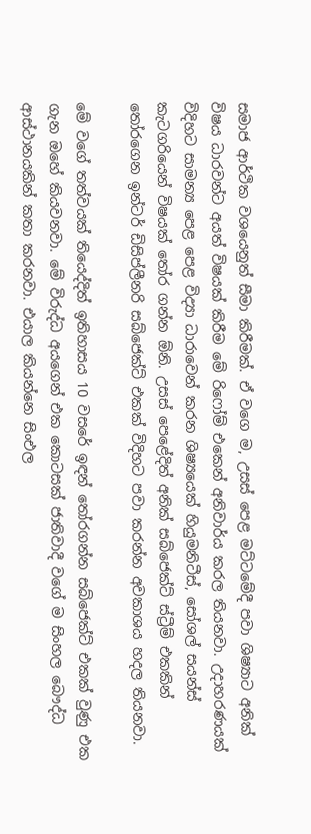සමාජ ආර්ථික වශයෙනුත් සීමා කිරීමක්. ඒ වගෙ ම, උසස් පෙළ මට්ටමේදී පවා ශිෂ්‍යාට අනික් විෂය ධාරවන්ට අයත් විෂයක් කිරීම මේ රිෆෝම් එකෙන් අනිවාර්ය කරල තියනවා. උදාහරණයක් විදිහට සාමන්‍ය පෙළ පෙළ විද්‍යා ධාරාවෙන් කරන ශිෂ්‍යයෙක් හියුමනිටීස්, සෝශල් සයන්ස් කැටගරියෙන් විෂයක් තෝර ගන්න ඕනි. උසස් පෙළේදිත් අනික් සබ්ජෙක්ට් ස්ට්‍රීම් එකකින් තෝරගෙන ඉන්ටර් ඩිසිප්ලීනරි සබ්ජෙක්ට් එකක් විදිහට පවා කරන්න අවකාශය හදල තියනවා.

මේ වගේ තත්වයක් තියෙද්දිත් ඉතිහාසය 10 වසරේ ඉඳන් තෝරගන්න සබ්ජෙක්ට් එකක් වුණු එක ගැන ඔහේ කියවනවා. මේ විරුද්ධ අයගෙන් එක කොටසක් ජාතිවාදී වගේ ම සිංහල බෞද්ධ ආස්ථානයකින් කතා කරනවා. එයාල කියන්නෙ සිංඑල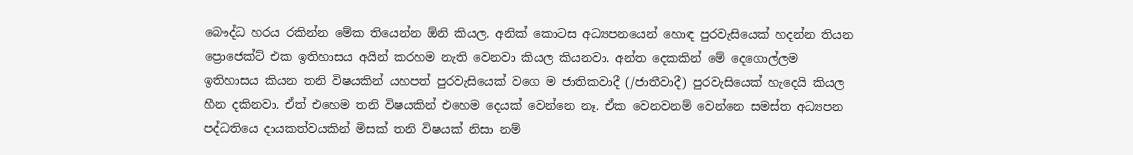බෞද්ධ හරය රකින්න මේක තියෙන්න ඕනි කියල. අනික් කොටස අධ්‍යපනයෙන් හොඳ පුරවැසියෙක් හදන්න තියන ප්‍රොජෙක්ට් එක ඉතිහාසය අයින් කරහම නැති වෙනවා කියල කියනවා. අන්ත දෙකකින් මේ දෙගොල්ලම ඉතිහාසය කියන තනි විෂයකින් යහපත් පුරවැසියෙක් වගෙ ම ජාතිකවාදී (/ජාතීවාදී) පුරවැසියෙක් හැදෙයි කියල හීන දකිනවා. ඒත් එහෙම තනි විෂයකින් එහෙම දෙයක් වෙන්නෙ නෑ. ඒක වෙනවනම් වෙන්නෙ සමස්ත අධ්‍යපන පද්ධතියෙ දායකත්වයකින් මිසක් තනි විෂයක් නිසා නම්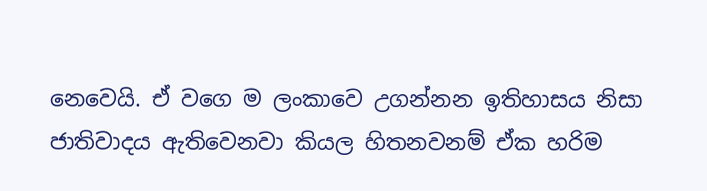නෙවෙයි. ඒ වගෙ ම ලංකාවෙ උගන්නන ඉතිහාසය නිසා ජාතිවාදය ඇතිවෙනවා කියල හිතනවනම් ඒක හරිම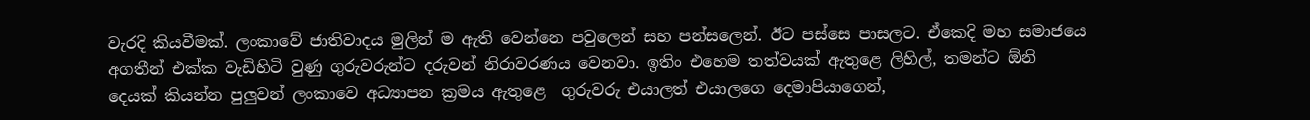වැරදි කියවීමක්. ලංකාවේ ජාතිවාදය මුලින් ම ඇති වෙන්නෙ පවුලෙන් සහ පන්සලෙන්. ඊට පස්සෙ පාසලට. ඒකෙදි මහ සමාජයෙ අගතීන් එක්ක වැඩිහිටි වුණු ගුරුවරුන්ට දරුවන් නිරාවරණය වෙනවා. ඉතිං එහෙම තත්වයක් ඇතුළෙ ලිහිල්, තමන්ට ඕනි දෙයක් කියන්න පුලුවන් ලංකාවෙ අධ්‍යාපන ක්‍රමය ඇතුළෙ  ගුරුවරු එයාලත් එයාලගෙ දෙමාපියාගෙන්,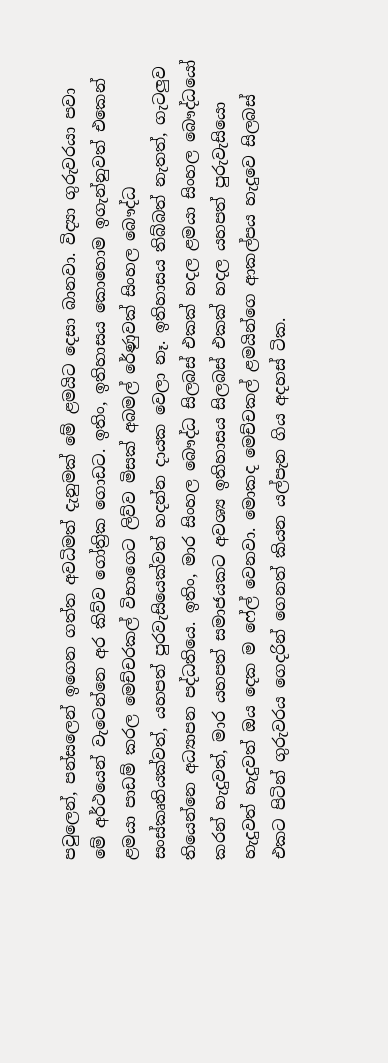පවුලෙන්, පන්සලෙන් ඉගෙන ගත්ත අවධිමත් දැනුමක් මේ ළමයිට දෙසා බානවා. විද්‍යා ගුරුවරයා පවා මේ අර්ථයෙන් වැටෙන්නෙ අර කිව්ව ගෝත්‍රික ගොඩට. ඉතිං, ඉතිහාසය කොහොම ඉගැන්නුවත් එකෙන් ළමයා පාඩම් කරල මෙච්චරකල් විභාගෙට ලිව්ව මිසක් අබමල් රේණුවක් සිංහල බෞද්ධ සංස්කෘතියක්වත්, යහපත් පුරවැසියෙක්වත් හදන්න දායක වෙලා නෑ. ඉතිහාසය තිබ්බත් නැතත්, ගැටලුව තියෙන්නෙ අධ්‍යාපන පද්ධතියෙ. ඉතිං, මාර සිංහල බෞද්ධ සිලබස් එකක් හදල ළමයා සිංහල බෞද්ධයෝ කරන් හැදුවත්, මාර යහපත් සමාජයකට අවශ්‍ය ඉතිහාසය සිලබස් එකක් හදල යහපත් පුරුවැසියො හැදුවත් හැදුවත් ඔය දෙක ම ෆේල් වෙනවා. මොකද මෙච්චකල් ළමයින්ගෙ ආකල්පය හැදුවෙ සිලබස් එකට පිටින් ගුරුවරය ගෙදරින් ගෙනත් කියන යල්පැන ගිය අදහස් ටික.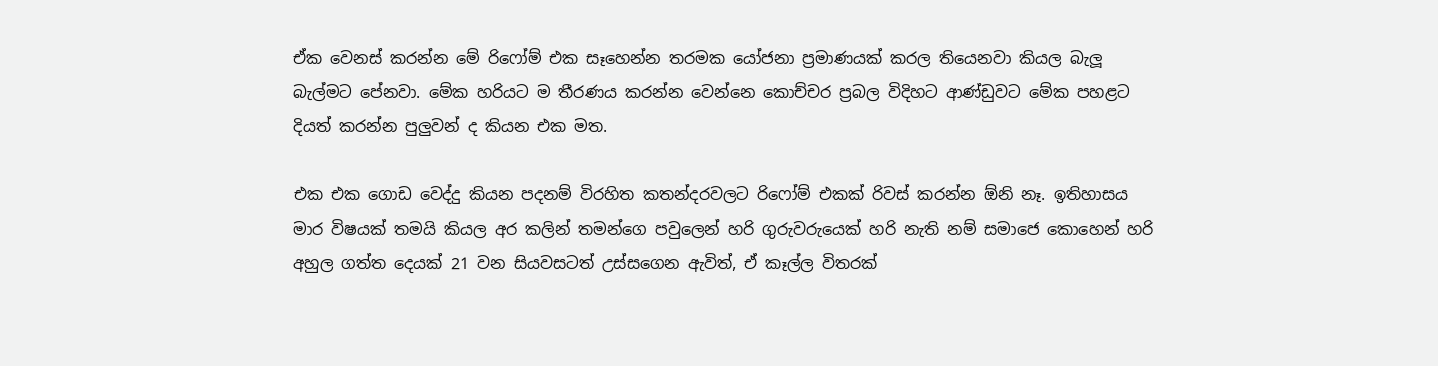ඒක වෙනස් කරන්න මේ රිෆෝම් එක සෑහෙන්න තරමක යෝජනා ප්‍රමාණයක් කරල තියෙනවා කියල බැලූ බැල්මට පේනවා. මේක හරියට ම තීරණය කරන්න වෙන්නෙ කොච්චර ප්‍රබල විදිහට ආණ්ඩුවට මේක පහළට දියත් කරන්න පුලුවන් ද කියන එක මත.

එක එක ගොඩ වෙද්දු කියන පදනම් විරහිත කතන්දරවලට රිෆෝම් එකක් රිවස් කරන්න ඕනි නෑ. ඉතිහාසය මාර විෂයක් තමයි කියල අර කලින් තමන්ගෙ පවුලෙන් හරි ගුරුවරුයෙක් හරි නැති නම් සමාජෙ කොහෙන් හරි අහුල ගත්ත දෙයක් 21 වන සියවසටත් උස්සගෙන ඇවිත්, ඒ කෑල්ල විතරක්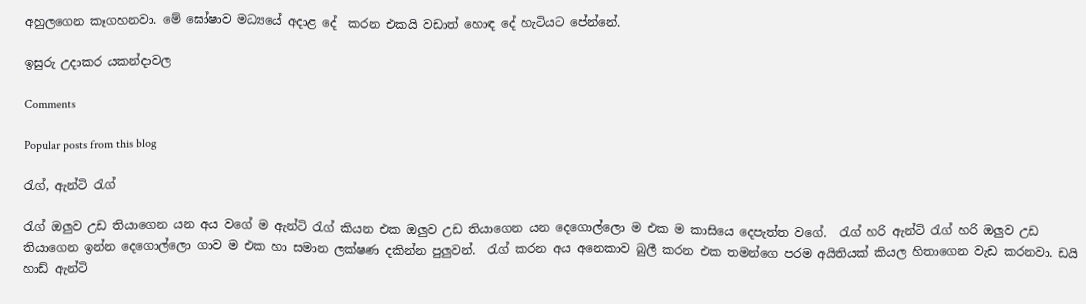අහුලගෙන කෑගහනවා. මේ ඝෝෂාව මධ්‍යයේ අදාළ දේ  කරන එකයි වඩාත් හොඳ දේ හැටියට පේන්නේ.

ඉසුරු උදාකර යකන්දාවල

Comments

Popular posts from this blog

රැග්, ඇන්ටි රැග්

රැග් ඔලුව උඩ තියාගෙන යන අය වගේ ම ඇන්ටි රැග් කියන එක ඔලුව උඩ තියාගෙන යන දෙගොල්ලො ම එක ම කාසියෙ දෙපැත්ත වගේ.  රැග් හරි ඇන්ටි රැග් හරි ඔලුව උඩ තියාගෙන ඉන්න දෙගොල්ලො ගාව ම එක හා සමාන ලක්ෂණ දකින්න පුලුවන්.  රැග් කරන අය අනෙකාව බුලී කරන එක තමන්ගෙ පරම අයිතියක් කියල හිතාගෙන වැඩ කරනවා. ඩයි හාඩ් ඇන්ටි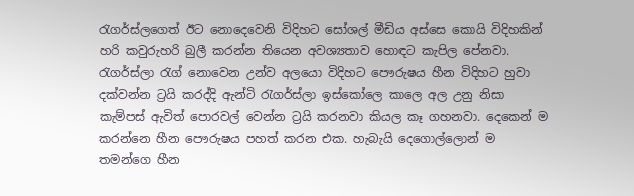රැගර්ස්ලගෙත් ඊට නොදෙවෙනි විදිහට සෝශල් මීඩිය අස්සෙ කොයි විදිහකින් හරි කවුරුහරි බුලී කරන්න තියෙන අවශ්‍යතාව හොඳට කැපිල පේනවා. රැගර්ස්ලා රැග් නොවෙන උන්ව අලයො විදිහට පෞරුෂය හීන විදිහට හුවා දක්වන්න ට්‍රයි කරද්දි ඇන්ටි රැගර්ස්ලා ඉස්කෝලෙ කාලෙ අල උනු නිසා කැම්පස් ඇවිත් පොරවල් වෙන්න ට්‍රයි කරනවා කියල කෑ ගහනවා. දෙකෙන් ම කරන්නෙ හීන පෞරුෂය පහත් කරන එක. හැබැයි දෙගොල්ලොන් ම තමන්ගෙ හීන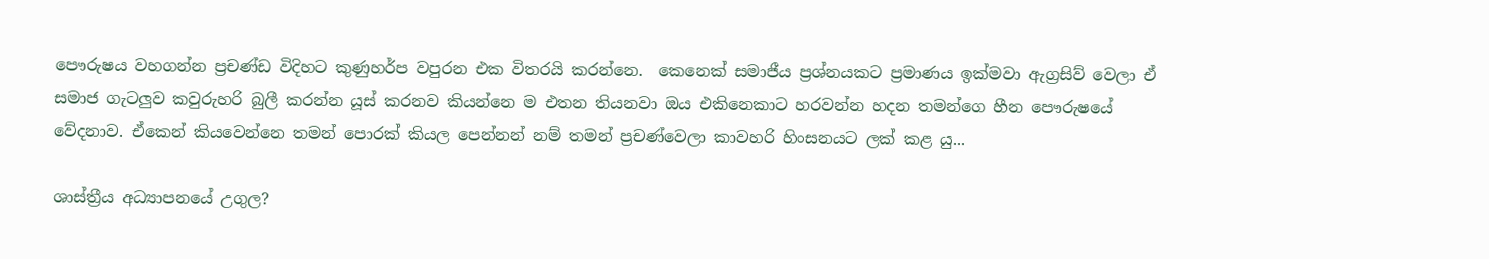පෞරුෂය වහගන්න ප්‍රචණ්ඩ විදිහට කුණුහර්ප වපුරන එක විතරයි කරන්නෙ.  කෙනෙක් සමාජීය ප්‍රශ්නයකට ප්‍රමාණය ඉක්මවා ඇග්‍රසිව් වෙලා ඒ සමාජ ගැටලුව කවුරුහරි බුලී කරන්න යූස් කරනව කියන්නෙ ම එතන තියනවා ඔය එකිනෙකාට හරවන්න හදන තමන්ගෙ හීන පෞරුෂයේ වේදනාව. ඒකෙන් කියවෙන්නෙ තමන් පොරක් කියල පෙන්නන් නම් තමන් ප්‍රචණ්වෙලා කාවහරි හිංසනයට ලක් කළ යු...

ශාස්ත්‍රීය අධ්‍යාපනයේ උගුල?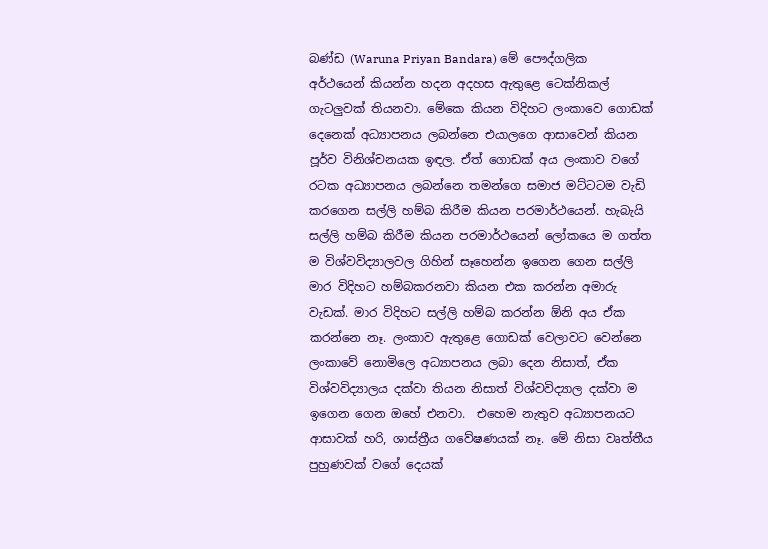බණ්ඩ (Waruna Priyan Bandara) මේ පෞද්ගලික අර්ථයෙන් කියන්න හදන අදහස ඇතුළෙ ටෙක්නිකල් ගැටලුවක් තියනවා. මේකෙ කියන විදිහට ලංකාවෙ ගොඩක් දෙනෙක් අධ්‍යාපනය ලබන්නෙ එයාලගෙ ආසාවෙන් කියන පූර්ව විනිශ්චනයක ඉඳල. ඒත් ගොඩක් අය ලංකාව වගේ රටක අධ්‍යාපනය ලබන්නෙ තමන්ගෙ සමාජ මට්ටටම වැඩි කරගෙන සල්ලි හම්බ කිරීම කියන පරමාර්ථයෙන්. හැබැයි සල්ලි හම්බ කිරීම කියන පරමාර්ථයෙන් ලෝකයෙ ම ගත්ත ම විශ්වවිද්‍යාලවල ගිහින් සෑහෙන්න ඉගෙන ගෙන සල්ලි මාර විදිහට හම්බකරනවා කියන එක කරන්න අමාරු වැඩක්. මාර විදිහට සල්ලි හම්බ කරන්න ඕනි අය ඒක කරන්නෙ නෑ. ලංකාව ඇතුළෙ ගොඩක් වෙලාවට වෙන්නෙ ලංකාවේ නොමිලෙ අධ්‍යාපනය ලබා දෙන නිසාත්, ඒක විශ්වවිද්‍යාලය දක්වා තියන නිසාත් විශ්වවිද්‍යාල දක්වා ම ඉගෙන ගෙන ඔහේ එනවා.  එහෙම නැතුව අධ්‍යාපනයට ආසාවක් හරි, ශාස්ත්‍රීය ගවේෂණයක් නෑ. මේ නිසා වෘත්තීය පුහුණවක් වගේ දෙයක්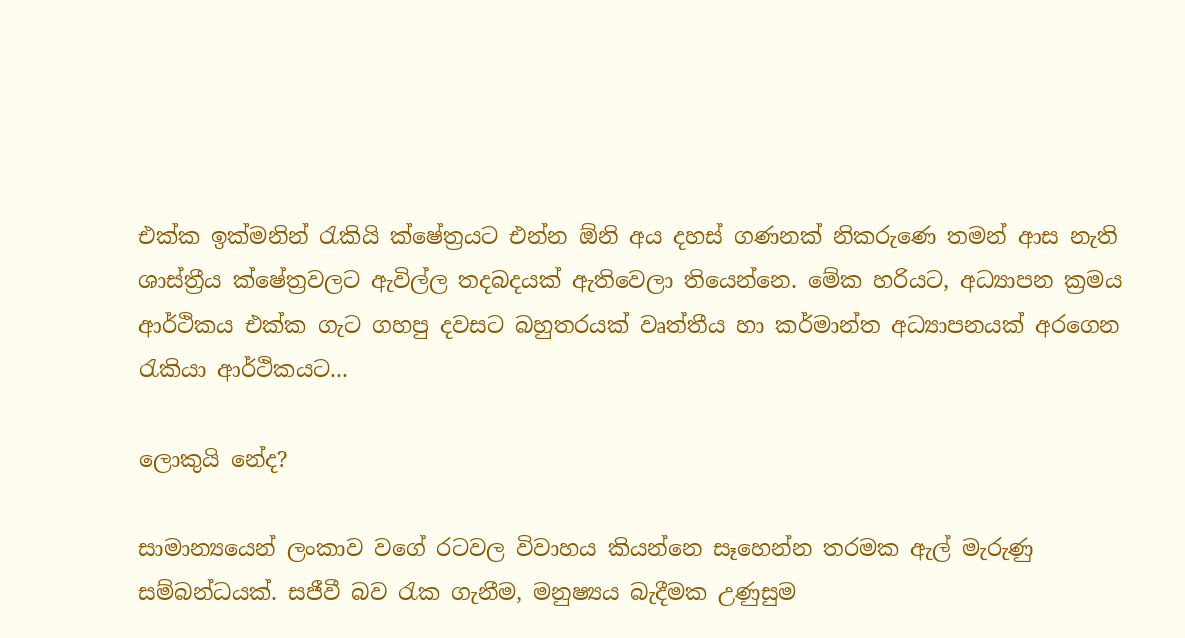එක්ක ඉක්මනින් රැකියි ක්ෂේත්‍රයට එන්න ඕනි අය දහස් ගණනක් නිකරුණෙ තමන් ආස නැති ශාස්ත්‍රීය ක්ෂේත්‍රවලට ඇවිල්ල තදබදයක් ඇතිවෙලා තියෙන්නෙ. මේක හරියට, අධ්‍යාපන ක්‍රමය ආර්ථිකය එක්ක ගැට ගහපු දවසට බහුතරයක් වෘත්තීය හා කර්මාන්ත අධ්‍යාපනයක් අරගෙන රැකියා ආර්ථිකයට...

ලොකුයි නේද?

සාමාන්‍යයෙන් ලංකාව වගේ රටවල විවාහය කියන්නෙ සෑහෙන්න තරමක ඇල් මැරුණු සම්බන්ධයක්. සජීවී බව රැක ගැනීම, මනුෂ්‍යය බැදීමක උණුසුම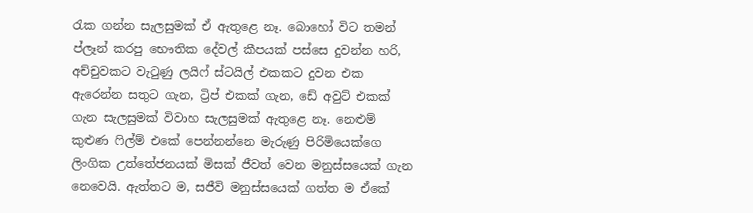රැක ගන්න සැලසුමක් ඒ ඇතුළෙ නෑ. බොහෝ විට තමන් ප්ලෑන් කරපු භෞතික දේවල් කීපයක් පස්සෙ දුවන්න හරි, අච්චුවකට වැටුණු ලයිෆ් ස්ටයිල් එකකට දුවන එක ඇරෙන්න සතුට ගැන, ට්‍රිප් එකක් ගැන, ඩේ අවුට් එකක් ගැන සැලසුමක් විවාහ සැලසුමක් ඇතුළෙ නෑ. නෙළුම් කුළුණ ෆිල්ම් එකේ පෙන්නන්නෙ මැරුණු පිරිමියෙක්ගෙ ලිංගික උත්තේජනයක් මිසක් ජීවත් වෙන මනුස්සයෙක් ගැන නෙවෙයි. ඇත්තට ම, සජීවි මනුස්සයෙක් ගත්ත ම ඒකේ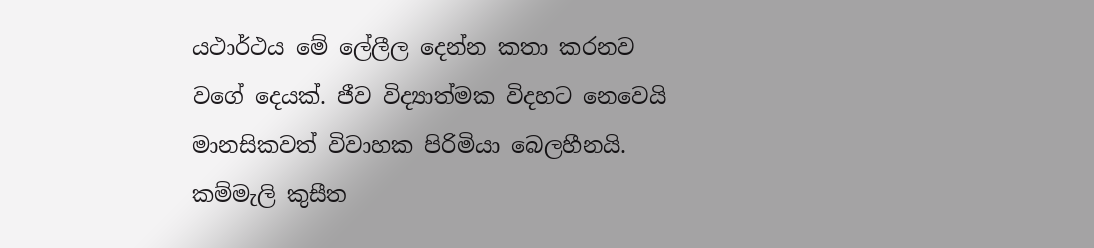යථාර්ථය මේ ලේලීල දෙන්න කතා කරනව වගේ දෙයක්. ජීව විද්‍යාත්මක විදහට නෙවෙයි මානසිකවත් විවාහක පිරිමියා බෙලහීනයි. කම්මැලි කුසීත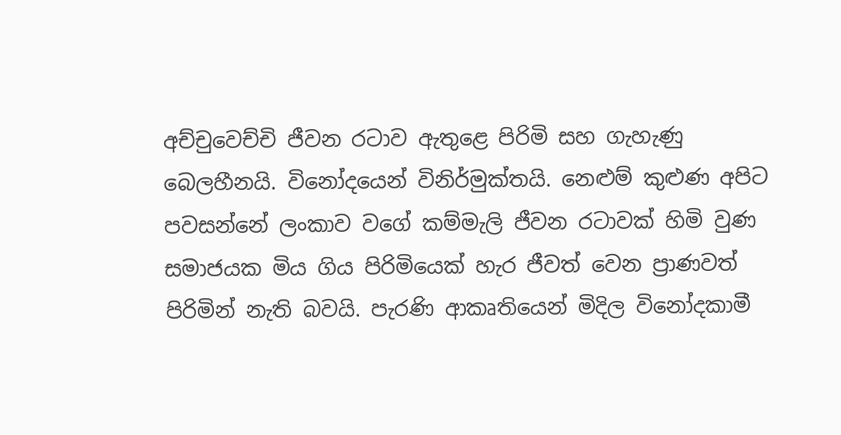අච්චුවෙච්චි ජීවන රටාව ඇතුළෙ පිරිමි සහ ගැහැණු බෙලහීනයි. විනෝදයෙන් විනිර්මුක්තයි. නෙළුම් කුළුණ අපිට පවසන්නේ ලංකාව වගේ කම්මැලි ජීවන රටාවක් හිමි වුණ සමාජයක මිය ගිය පිරිමියෙක් හැර ජීවත් වෙන ප්‍රාණවත් පිරිමින් නැති බවයි. පැරණි ආකෘතියෙන් මිදිල විනෝදකාමී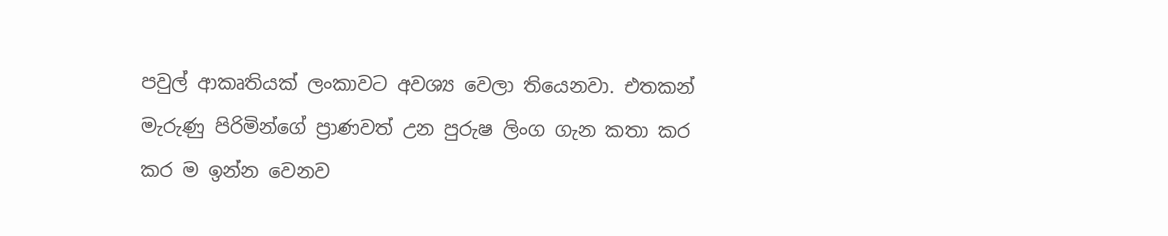පවුල් ආකෘතියක් ලංකාවට අවශ්‍ය වෙලා තියෙනවා. එතකන් මැරුණු පිරිමින්ගේ ප්‍රාණවත් උන පුරුෂ ලිංග ගැන කතා කර කර ම ඉන්න වෙනව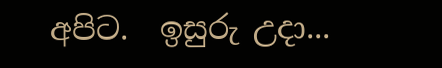අපිට.  ඉසුරු උදා...